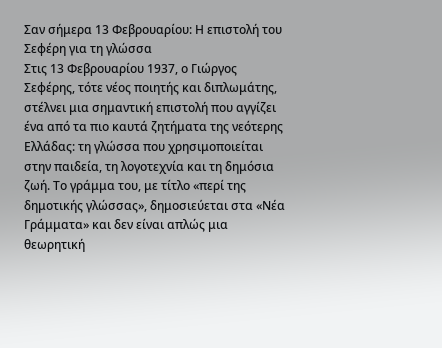Σαν σήμερα 13 Φεβρουαρίου: Η επιστολή του Σεφέρη για τη γλώσσα
Στις 13 Φεβρουαρίου 1937, ο Γιώργος Σεφέρης, τότε νέος ποιητής και διπλωμάτης, στέλνει μια σημαντική επιστολή που αγγίζει ένα από τα πιο καυτά ζητήματα της νεότερης Ελλάδας: τη γλώσσα που χρησιμοποιείται στην παιδεία, τη λογοτεχνία και τη δημόσια ζωή. Το γράμμα του, με τίτλο «περί της δημοτικής γλώσσας», δημοσιεύεται στα «Νέα Γράμματα» και δεν είναι απλώς μια θεωρητική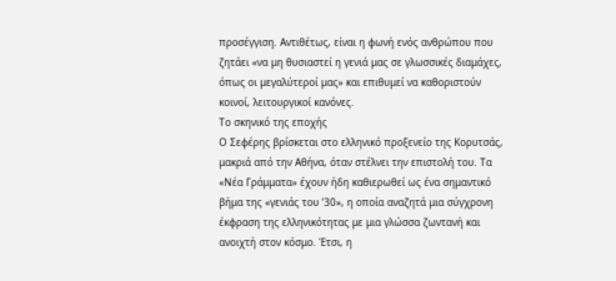προσέγγιση. Αντιθέτως, είναι η φωνή ενός ανθρώπου που ζητάει «να μη θυσιαστεί η γενιά μας σε γλωσσικές διαμάχες, όπως οι μεγαλύτεροί μας» και επιθυμεί να καθοριστούν κοινοί, λειτουργικοί κανόνες.
Το σκηνικό της εποχής
Ο Σεφέρης βρίσκεται στο ελληνικό προξενείο της Κορυτσάς, μακριά από την Αθήνα, όταν στέλνει την επιστολή του. Τα «Νέα Γράμματα» έχουν ήδη καθιερωθεί ως ένα σημαντικό βήμα της «γενιάς του ’30», η οποία αναζητά μια σύγχρονη έκφραση της ελληνικότητας με μια γλώσσα ζωντανή και ανοιχτή στον κόσμο. Έτσι, η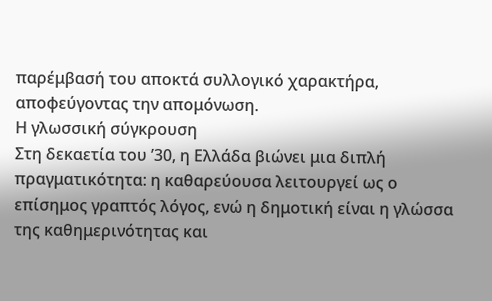παρέμβασή του αποκτά συλλογικό χαρακτήρα, αποφεύγοντας την απομόνωση.
Η γλωσσική σύγκρουση
Στη δεκαετία του ’30, η Ελλάδα βιώνει μια διπλή πραγματικότητα: η καθαρεύουσα λειτουργεί ως ο επίσημος γραπτός λόγος, ενώ η δημοτική είναι η γλώσσα της καθημερινότητας και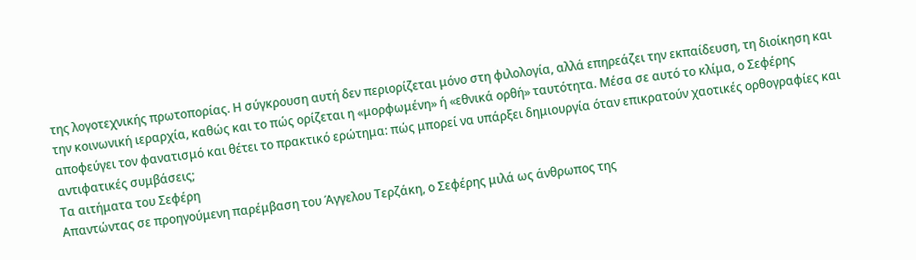της λογοτεχνικής πρωτοπορίας. Η σύγκρουση αυτή δεν περιορίζεται μόνο στη φιλολογία, αλλά επηρεάζει την εκπαίδευση, τη διοίκηση και την κοινωνική ιεραρχία, καθώς και το πώς ορίζεται η «μορφωμένη» ή «εθνικά ορθή» ταυτότητα. Μέσα σε αυτό το κλίμα, ο Σεφέρης αποφεύγει τον φανατισμό και θέτει το πρακτικό ερώτημα: πώς μπορεί να υπάρξει δημιουργία όταν επικρατούν χαοτικές ορθογραφίες και αντιφατικές συμβάσεις;
Τα αιτήματα του Σεφέρη
Απαντώντας σε προηγούμενη παρέμβαση του Άγγελου Τερζάκη, ο Σεφέρης μιλά ως άνθρωπος της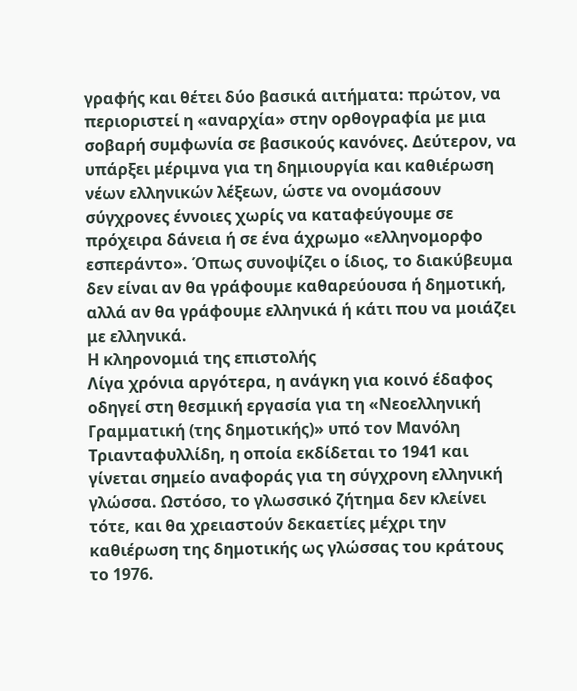γραφής και θέτει δύο βασικά αιτήματα: πρώτον, να περιοριστεί η «αναρχία» στην ορθογραφία με μια σοβαρή συμφωνία σε βασικούς κανόνες. Δεύτερον, να υπάρξει μέριμνα για τη δημιουργία και καθιέρωση νέων ελληνικών λέξεων, ώστε να ονομάσουν σύγχρονες έννοιες χωρίς να καταφεύγουμε σε πρόχειρα δάνεια ή σε ένα άχρωμο «ελληνομορφο εσπεράντο». Όπως συνοψίζει ο ίδιος, το διακύβευμα δεν είναι αν θα γράφουμε καθαρεύουσα ή δημοτική, αλλά αν θα γράφουμε ελληνικά ή κάτι που να μοιάζει με ελληνικά.
Η κληρονομιά της επιστολής
Λίγα χρόνια αργότερα, η ανάγκη για κοινό έδαφος οδηγεί στη θεσμική εργασία για τη «Νεοελληνική Γραμματική (της δημοτικής)» υπό τον Μανόλη Τριανταφυλλίδη, η οποία εκδίδεται το 1941 και γίνεται σημείο αναφοράς για τη σύγχρονη ελληνική γλώσσα. Ωστόσο, το γλωσσικό ζήτημα δεν κλείνει τότε, και θα χρειαστούν δεκαετίες μέχρι την καθιέρωση της δημοτικής ως γλώσσας του κράτους το 1976.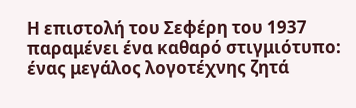Η επιστολή του Σεφέρη του 1937 παραμένει ένα καθαρό στιγμιότυπο: ένας μεγάλος λογοτέχνης ζητά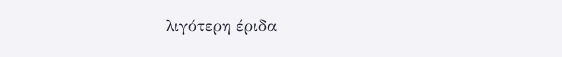λιγότερη έριδα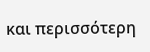και περισσότερη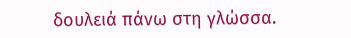δουλειά πάνω στη γλώσσα.